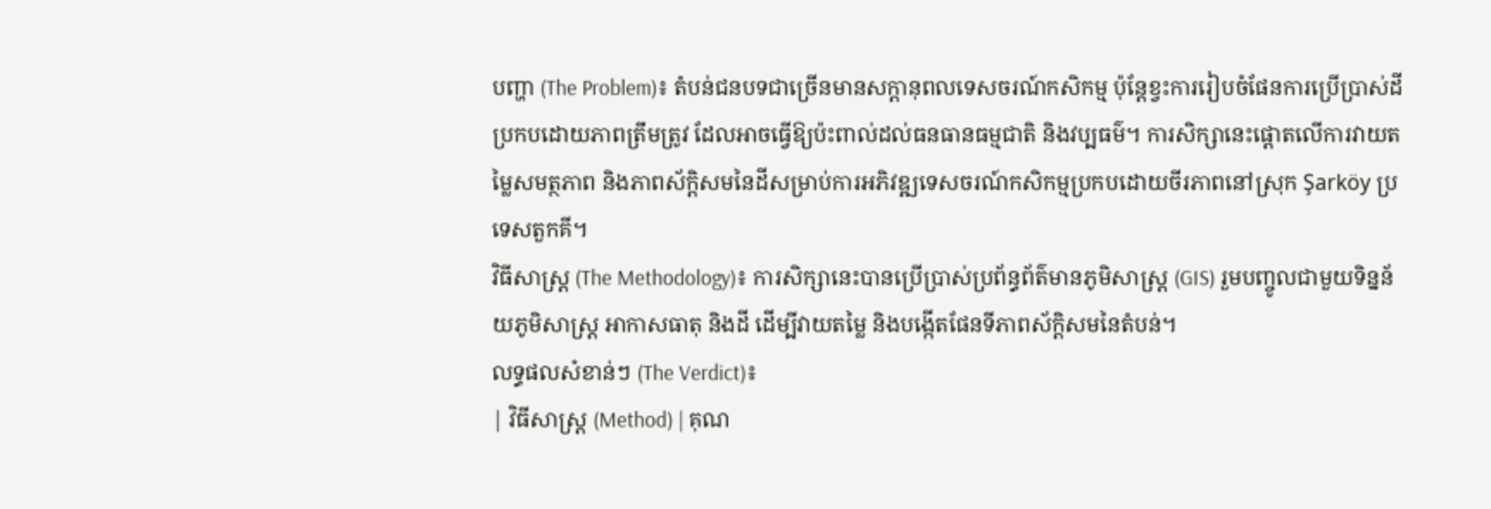បញ្ហា (The Problem)៖ តំបន់ជនបទជាច្រើនមានសក្តានុពលទេសចរណ៍កសិកម្ម ប៉ុន្តែខ្វះការរៀបចំផែនការប្រើប្រាស់ដីប្រកបដោយភាពត្រឹមត្រូវ ដែលអាចធ្វើឱ្យប៉ះពាល់ដល់ធនធានធម្មជាតិ និងវប្បធម៌។ ការសិក្សានេះផ្តោតលើការវាយតម្លៃសមត្ថភាព និងភាពស័ក្តិសមនៃដីសម្រាប់ការអភិវឌ្ឍទេសចរណ៍កសិកម្មប្រកបដោយចីរភាពនៅស្រុក Şarköy ប្រទេសតួកគី។
វិធីសាស្ត្រ (The Methodology)៖ ការសិក្សានេះបានប្រើប្រាស់ប្រព័ន្ធព័ត៌មានភូមិសាស្ត្រ (GIS) រួមបញ្ចូលជាមួយទិន្នន័យភូមិសាស្ត្រ អាកាសធាតុ និងដី ដើម្បីវាយតម្លៃ និងបង្កើតផែនទីភាពស័ក្តិសមនៃតំបន់។
លទ្ធផលសំខាន់ៗ (The Verdict)៖
| វិធីសាស្ត្រ (Method) | គុណ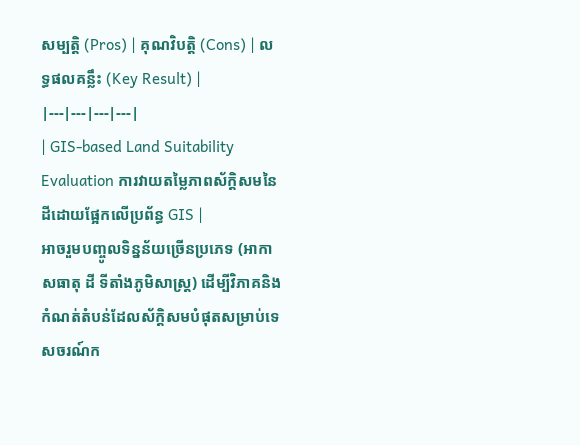សម្បត្តិ (Pros) | គុណវិបត្តិ (Cons) | លទ្ធផលគន្លឹះ (Key Result) |
|---|---|---|---|
| GIS-based Land Suitability Evaluation ការវាយតម្លៃភាពស័ក្តិសមនៃដីដោយផ្អែកលើប្រព័ន្ធ GIS |
អាចរួមបញ្ចូលទិន្នន័យច្រើនប្រភេទ (អាកាសធាតុ ដី ទីតាំងភូមិសាស្ត្រ) ដើម្បីវិភាគនិងកំណត់តំបន់ដែលស័ក្តិសមបំផុតសម្រាប់ទេសចរណ៍ក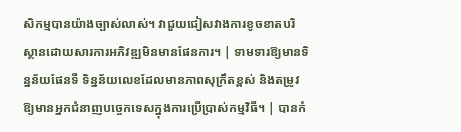សិកម្មបានយ៉ាងច្បាស់លាស់។ វាជួយជៀសវាងការខូចខាតបរិស្ថានដោយសារការអភិវឌ្ឍមិនមានផែនការ។ | ទាមទារឱ្យមានទិន្នន័យផែនទី ទិន្នន័យលេខដែលមានភាពសុក្រឹតខ្ពស់ និងតម្រូវឱ្យមានអ្នកជំនាញបច្ចេកទេសក្នុងការប្រើប្រាស់កម្មវិធី។ | បានកំ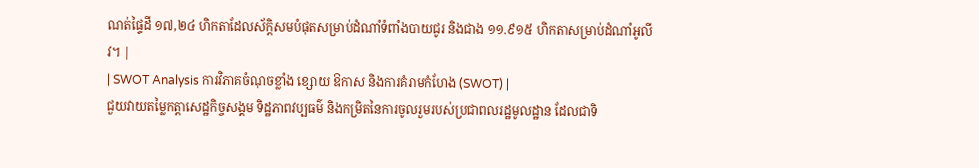ណត់ផ្ទៃដី ១៧,២៤ ហិកតាដែលស័ក្តិសមបំផុតសម្រាប់ដំណាំទំពាំងបាយជូរ និងជាង ១១.៩១៥ ហិកតាសម្រាប់ដំណាំអូលីវ។ |
| SWOT Analysis ការវិភាគចំណុចខ្លាំង ខ្សោយ ឱកាស និងការគំរាមកំហែង (SWOT) |
ជួយវាយតម្លៃកត្តាសេដ្ឋកិច្ចសង្គម ទិដ្ឋភាពវប្បធម៌ និងកម្រិតនៃការចូលរួមរបស់ប្រជាពលរដ្ឋមូលដ្ឋាន ដែលជាទិ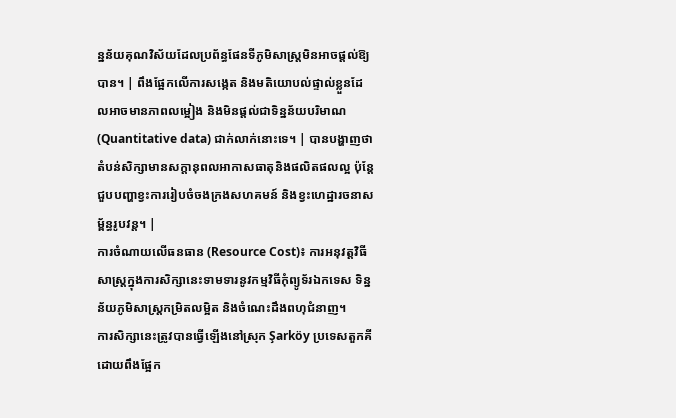ន្នន័យគុណវិស័យដែលប្រព័ន្ធផែនទីភូមិសាស្ត្រមិនអាចផ្តល់ឱ្យបាន។ | ពឹងផ្អែកលើការសង្កេត និងមតិយោបល់ផ្ទាល់ខ្លួនដែលអាចមានភាពលម្អៀង និងមិនផ្តល់ជាទិន្នន័យបរិមាណ (Quantitative data) ជាក់លាក់នោះទេ។ | បានបង្ហាញថាតំបន់សិក្សាមានសក្តានុពលអាកាសធាតុនិងផលិតផលល្អ ប៉ុន្តែជួបបញ្ហាខ្វះការរៀបចំចងក្រងសហគមន៍ និងខ្វះហេដ្ឋារចនាសម្ព័ន្ធរូបវន្ត។ |
ការចំណាយលើធនធាន (Resource Cost)៖ ការអនុវត្តវិធីសាស្ត្រក្នុងការសិក្សានេះទាមទារនូវកម្មវិធីកុំព្យូទ័រឯកទេស ទិន្នន័យភូមិសាស្ត្រកម្រិតលម្អិត និងចំណេះដឹងពហុជំនាញ។
ការសិក្សានេះត្រូវបានធ្វើឡើងនៅស្រុក Şarköy ប្រទេសតួកគី ដោយពឹងផ្អែក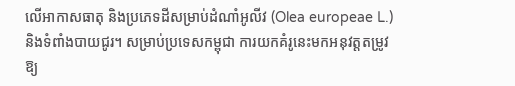លើអាកាសធាតុ និងប្រភេទដីសម្រាប់ដំណាំអូលីវ (Olea europeae L.) និងទំពាំងបាយជូរ។ សម្រាប់ប្រទេសកម្ពុជា ការយកគំរូនេះមកអនុវត្តតម្រូវឱ្យ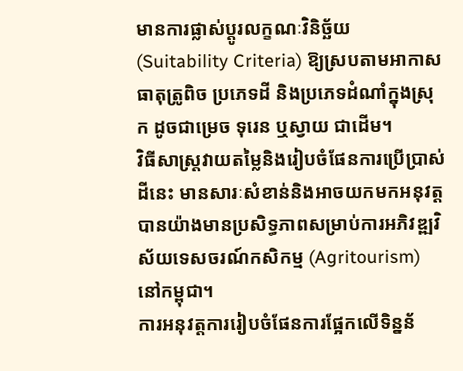មានការផ្លាស់ប្តូរលក្ខណៈវិនិច្ឆ័យ (Suitability Criteria) ឱ្យស្របតាមអាកាសធាតុត្រូពិច ប្រភេទដី និងប្រភេទដំណាំក្នុងស្រុក ដូចជាម្រេច ទុរេន ឬស្វាយ ជាដើម។
វិធីសាស្ត្រវាយតម្លៃនិងរៀបចំផែនការប្រើប្រាស់ដីនេះ មានសារៈសំខាន់និងអាចយកមកអនុវត្តបានយ៉ាងមានប្រសិទ្ធភាពសម្រាប់ការអភិវឌ្ឍវិស័យទេសចរណ៍កសិកម្ម (Agritourism) នៅកម្ពុជា។
ការអនុវត្តការរៀបចំផែនការផ្អែកលើទិន្នន័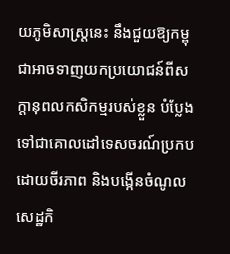យភូមិសាស្ត្រនេះ នឹងជួយឱ្យកម្ពុជាអាចទាញយកប្រយោជន៍ពីសក្តានុពលកសិកម្មរបស់ខ្លួន បំប្លែងទៅជាគោលដៅទេសចរណ៍ប្រកបដោយចីរភាព និងបង្កើនចំណូលសេដ្ឋកិ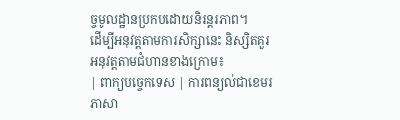ច្ចមូលដ្ឋានប្រកបដោយនិរន្តរភាព។
ដើម្បីអនុវត្តតាមការសិក្សានេះ និស្សិតគួរអនុវត្តតាមជំហានខាងក្រោម៖
| ពាក្យបច្ចេកទេស | ការពន្យល់ជាខេមរភាសា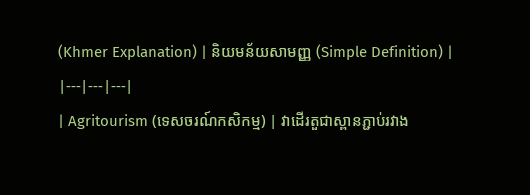(Khmer Explanation) | និយមន័យសាមញ្ញ (Simple Definition) |
|---|---|---|
| Agritourism (ទេសចរណ៍កសិកម្ម) | វាដើរតួជាស្ពានភ្ជាប់រវាង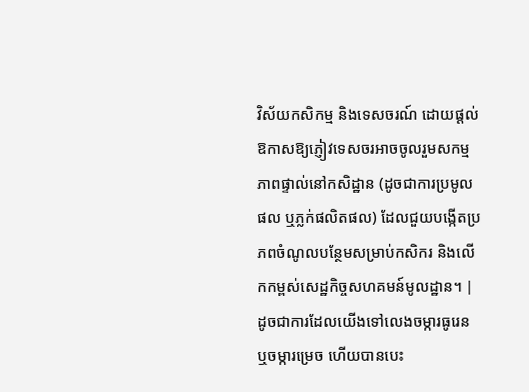វិស័យកសិកម្ម និងទេសចរណ៍ ដោយផ្តល់ឱកាសឱ្យភ្ញៀវទេសចរអាចចូលរួមសកម្មភាពផ្ទាល់នៅកសិដ្ឋាន (ដូចជាការប្រមូលផល ឬភ្លក់ផលិតផល) ដែលជួយបង្កើតប្រភពចំណូលបន្ថែមសម្រាប់កសិករ និងលើកកម្ពស់សេដ្ឋកិច្ចសហគមន៍មូលដ្ឋាន។ | ដូចជាការដែលយើងទៅលេងចម្ការធូរេន ឬចម្ការម្រេច ហើយបានបេះ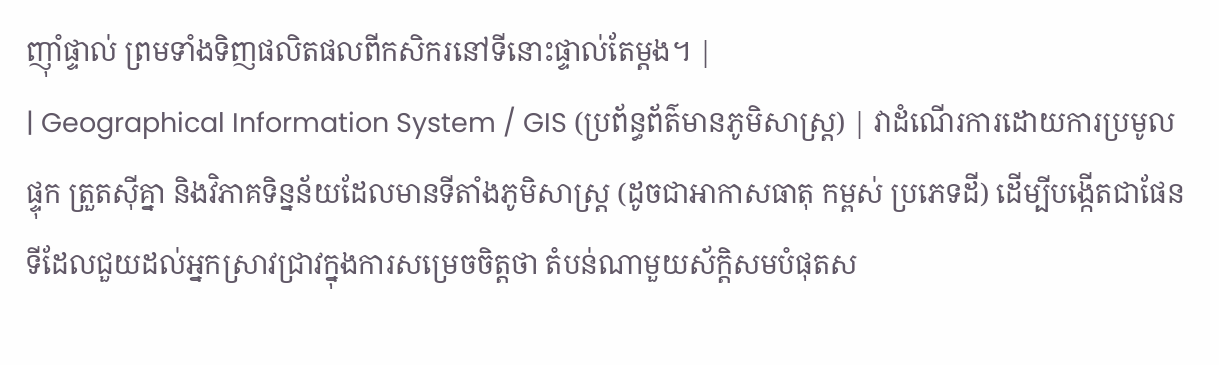ញ៉ាំផ្ទាល់ ព្រមទាំងទិញផលិតផលពីកសិករនៅទីនោះផ្ទាល់តែម្តង។ |
| Geographical Information System / GIS (ប្រព័ន្ធព័ត៌មានភូមិសាស្ត្រ) | វាដំណើរការដោយការប្រមូល ផ្ទុក ត្រួតស៊ីគ្នា និងវិភាគទិន្នន័យដែលមានទីតាំងភូមិសាស្ត្រ (ដូចជាអាកាសធាតុ កម្ពស់ ប្រភេទដី) ដើម្បីបង្កើតជាផែនទីដែលជួយដល់អ្នកស្រាវជ្រាវក្នុងការសម្រេចចិត្តថា តំបន់ណាមួយស័ក្តិសមបំផុតស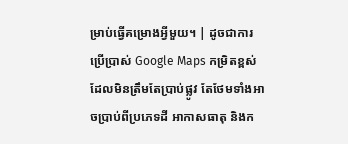ម្រាប់ធ្វើគម្រោងអ្វីមួយ។ | ដូចជាការប្រើប្រាស់ Google Maps កម្រិតខ្ពស់ ដែលមិនត្រឹមតែប្រាប់ផ្លូវ តែថែមទាំងអាចប្រាប់ពីប្រភេទដី អាកាសធាតុ និងក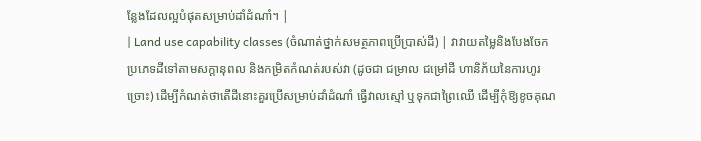ន្លែងដែលល្អបំផុតសម្រាប់ដាំដំណាំ។ |
| Land use capability classes (ចំណាត់ថ្នាក់សមត្ថភាពប្រើប្រាស់ដី) | វាវាយតម្លៃនិងបែងចែកប្រភេទដីទៅតាមសក្តានុពល និងកម្រិតកំណត់របស់វា (ដូចជា ជម្រាល ជម្រៅដី ហានិភ័យនៃការហូរច្រោះ) ដើម្បីកំណត់ថាតើដីនោះគួរប្រើសម្រាប់ដាំដំណាំ ធ្វើវាលស្មៅ ឬទុកជាព្រៃឈើ ដើម្បីកុំឱ្យខូចគុណ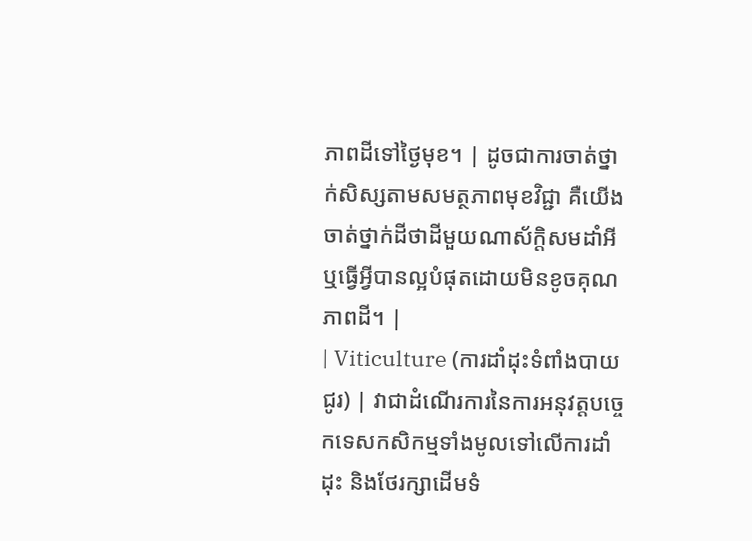ភាពដីទៅថ្ងៃមុខ។ | ដូចជាការចាត់ថ្នាក់សិស្សតាមសមត្ថភាពមុខវិជ្ជា គឺយើងចាត់ថ្នាក់ដីថាដីមួយណាស័ក្តិសមដាំអី ឬធ្វើអ្វីបានល្អបំផុតដោយមិនខូចគុណភាពដី។ |
| Viticulture (ការដាំដុះទំពាំងបាយជូរ) | វាជាដំណើរការនៃការអនុវត្តបច្ចេកទេសកសិកម្មទាំងមូលទៅលើការដាំដុះ និងថែរក្សាដើមទំ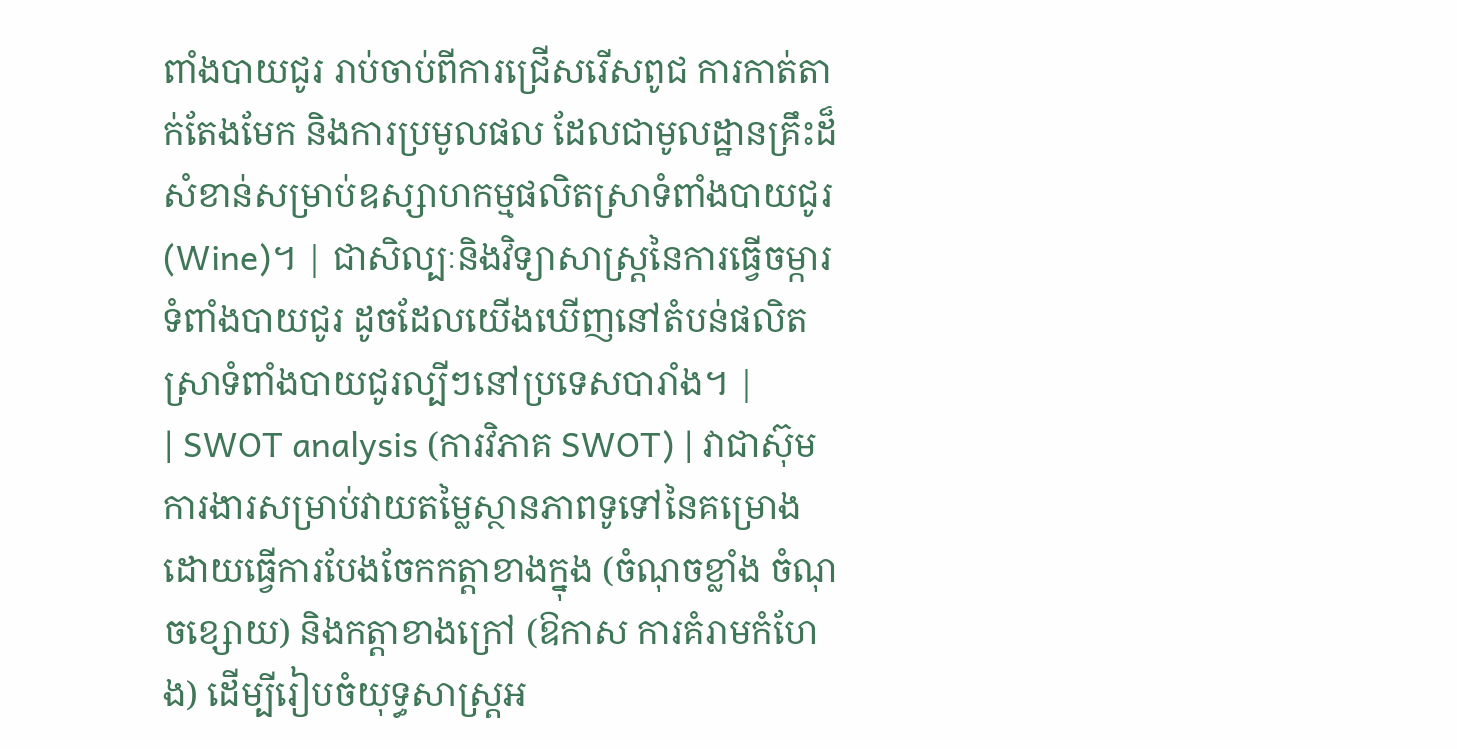ពាំងបាយជូរ រាប់ចាប់ពីការជ្រើសរើសពូជ ការកាត់តាក់តែងមែក និងការប្រមូលផល ដែលជាមូលដ្ឋានគ្រឹះដ៏សំខាន់សម្រាប់ឧស្សាហកម្មផលិតស្រាទំពាំងបាយជូរ (Wine)។ | ជាសិល្បៈនិងវិទ្យាសាស្ត្រនៃការធ្វើចម្ការទំពាំងបាយជូរ ដូចដែលយើងឃើញនៅតំបន់ផលិតស្រាទំពាំងបាយជូរល្បីៗនៅប្រទេសបារាំង។ |
| SWOT analysis (ការវិភាគ SWOT) | វាជាស៊ុមការងារសម្រាប់វាយតម្លៃស្ថានភាពទូទៅនៃគម្រោង ដោយធ្វើការបែងចែកកត្តាខាងក្នុង (ចំណុចខ្លាំង ចំណុចខ្សោយ) និងកត្តាខាងក្រៅ (ឱកាស ការគំរាមកំហែង) ដើម្បីរៀបចំយុទ្ធសាស្ត្រអ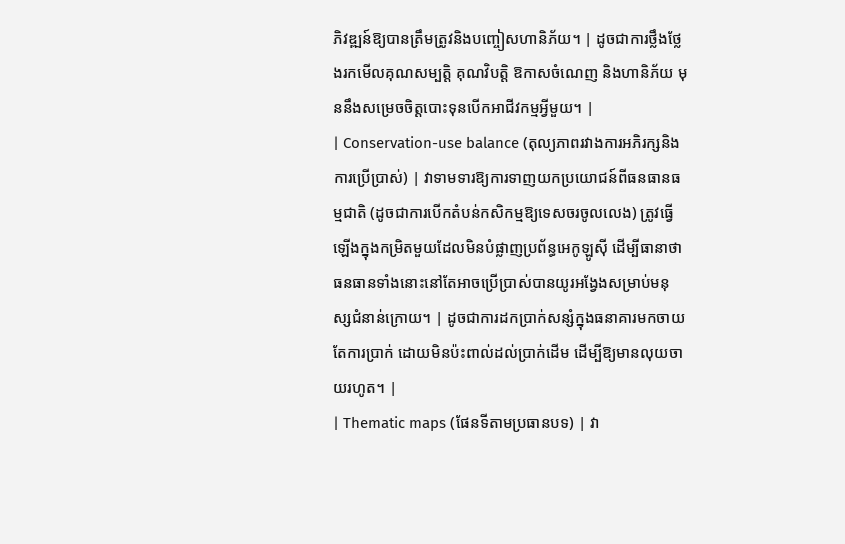ភិវឌ្ឍន៍ឱ្យបានត្រឹមត្រូវនិងបញ្ចៀសហានិភ័យ។ | ដូចជាការថ្លឹងថ្លែងរកមើលគុណសម្បត្តិ គុណវិបត្តិ ឱកាសចំណេញ និងហានិភ័យ មុននឹងសម្រេចចិត្តបោះទុនបើកអាជីវកម្មអ្វីមួយ។ |
| Conservation-use balance (តុល្យភាពរវាងការអភិរក្សនិងការប្រើប្រាស់) | វាទាមទារឱ្យការទាញយកប្រយោជន៍ពីធនធានធម្មជាតិ (ដូចជាការបើកតំបន់កសិកម្មឱ្យទេសចរចូលលេង) ត្រូវធ្វើឡើងក្នុងកម្រិតមួយដែលមិនបំផ្លាញប្រព័ន្ធអេកូឡូស៊ី ដើម្បីធានាថាធនធានទាំងនោះនៅតែអាចប្រើប្រាស់បានយូរអង្វែងសម្រាប់មនុស្សជំនាន់ក្រោយ។ | ដូចជាការដកប្រាក់សន្សំក្នុងធនាគារមកចាយតែការប្រាក់ ដោយមិនប៉ះពាល់ដល់ប្រាក់ដើម ដើម្បីឱ្យមានលុយចាយរហូត។ |
| Thematic maps (ផែនទីតាមប្រធានបទ) | វា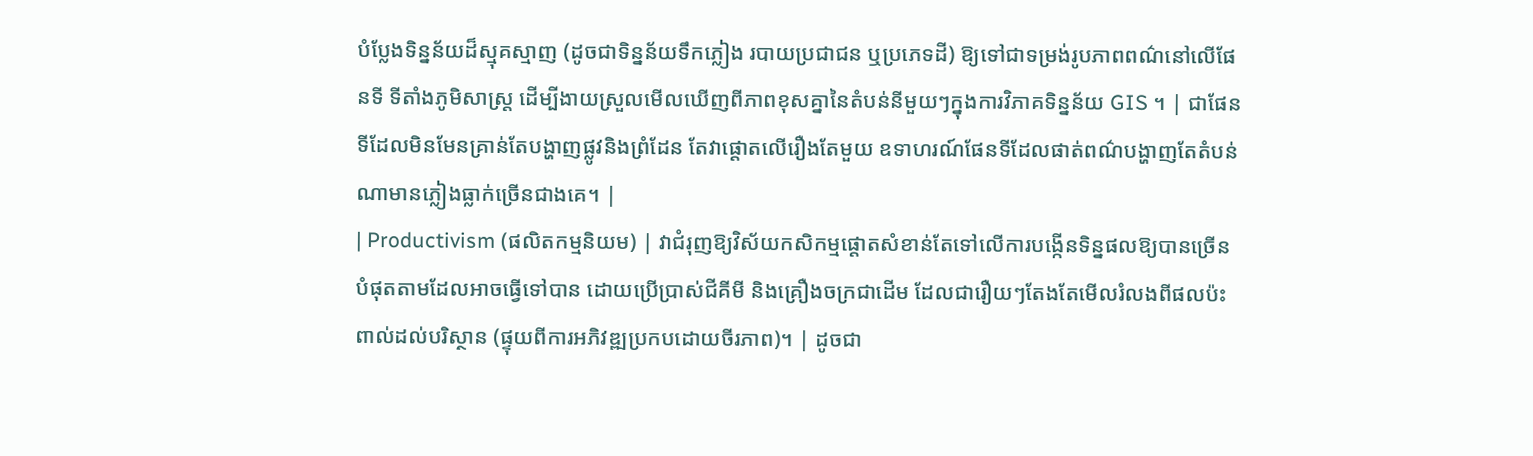បំប្លែងទិន្នន័យដ៏ស្មុគស្មាញ (ដូចជាទិន្នន័យទឹកភ្លៀង របាយប្រជាជន ឬប្រភេទដី) ឱ្យទៅជាទម្រង់រូបភាពពណ៌នៅលើផែនទី ទីតាំងភូមិសាស្ត្រ ដើម្បីងាយស្រួលមើលឃើញពីភាពខុសគ្នានៃតំបន់នីមួយៗក្នុងការវិភាគទិន្នន័យ GIS ។ | ជាផែនទីដែលមិនមែនគ្រាន់តែបង្ហាញផ្លូវនិងព្រំដែន តែវាផ្តោតលើរឿងតែមួយ ឧទាហរណ៍ផែនទីដែលផាត់ពណ៌បង្ហាញតែតំបន់ណាមានភ្លៀងធ្លាក់ច្រើនជាងគេ។ |
| Productivism (ផលិតកម្មនិយម) | វាជំរុញឱ្យវិស័យកសិកម្មផ្តោតសំខាន់តែទៅលើការបង្កើនទិន្នផលឱ្យបានច្រើនបំផុតតាមដែលអាចធ្វើទៅបាន ដោយប្រើប្រាស់ជីគីមី និងគ្រឿងចក្រជាដើម ដែលជារឿយៗតែងតែមើលរំលងពីផលប៉ះពាល់ដល់បរិស្ថាន (ផ្ទុយពីការអភិវឌ្ឍប្រកបដោយចីរភាព)។ | ដូចជា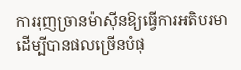ការរុញច្រានម៉ាស៊ីនឱ្យធ្វើការអតិបរមាដើម្បីបានផលច្រើនបំផុ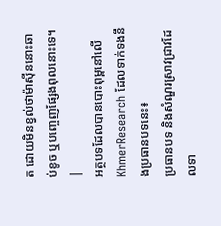ត ដោយមិនខ្វល់ថាម៉ាស៊ីននោះឆាប់ខូច ឬបញ្ចេញផ្សែងពុលនោះទេ។ |
អត្ថបទដែលបានបោះពុម្ពនៅលើ KhmerResearch ដែលទាក់ទងនឹងប្រធានបទនេះ៖
ប្រធានបទ និងសំណួរស្រាវជ្រាវដែលទា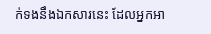ក់ទងនឹងឯកសារនេះ ដែលអ្នកអា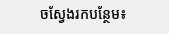ចស្វែងរកបន្ថែម៖